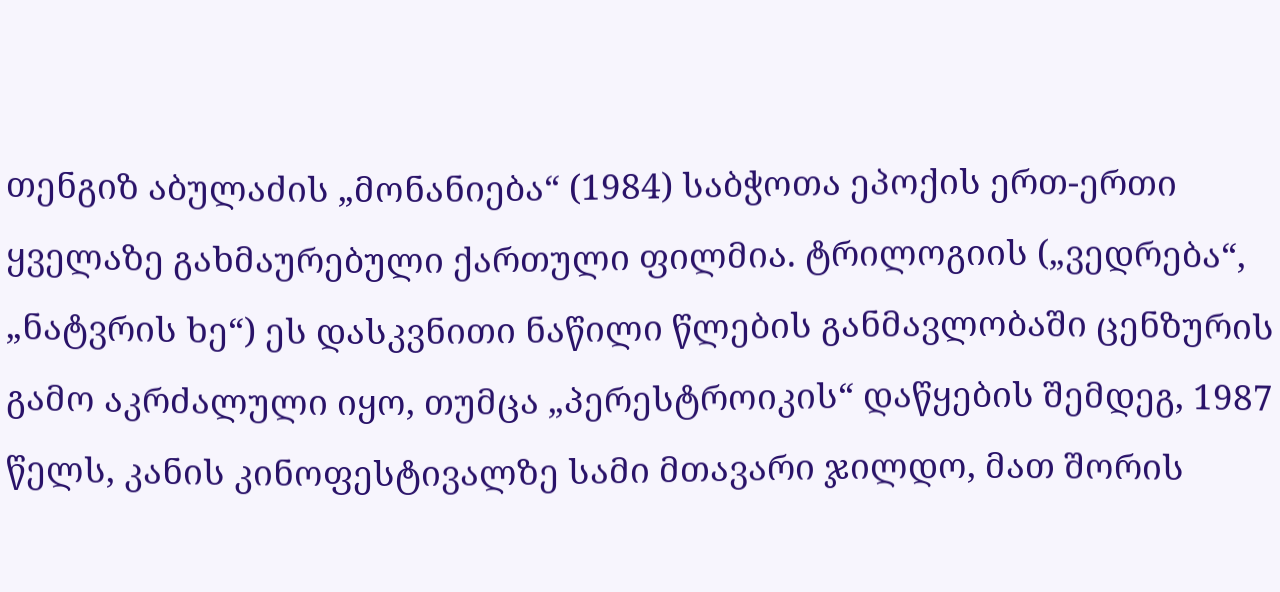თენგიზ აბულაძის „მონანიება“ (1984) საბჭოთა ეპოქის ერთ-ერთი ყველაზე გახმაურებული ქართული ფილმია. ტრილოგიის („ვედრება“, „ნატვრის ხე“) ეს დასკვნითი ნაწილი წლების განმავლობაში ცენზურის გამო აკრძალული იყო, თუმცა „პერესტროიკის“ დაწყების შემდეგ, 1987 წელს, კანის კინოფესტივალზე სამი მთავარი ჯილდო, მათ შორის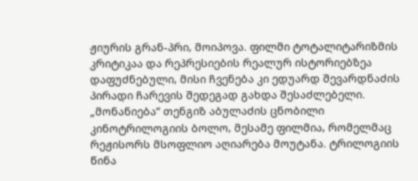ჟიურის გრან-პრი, მოიპოვა. ფილმი ტოტალიტარიზმის კრიტიკაა და რეპრესიების რეალურ ისტორიებზეა დაფუძნებული, მისი ჩვენება კი ედუარდ შევარდნაძის პირადი ჩარევის შედეგად გახდა შესაძლებელი.
„მონანიება“ თენგიზ აბულაძის ცნობილი კინოტრილოგიის ბოლო, მესამე ფილმია, რომელმაც რეჟისორს მსოფლიო აღიარება მოუტანა. ტრილოგიის წინა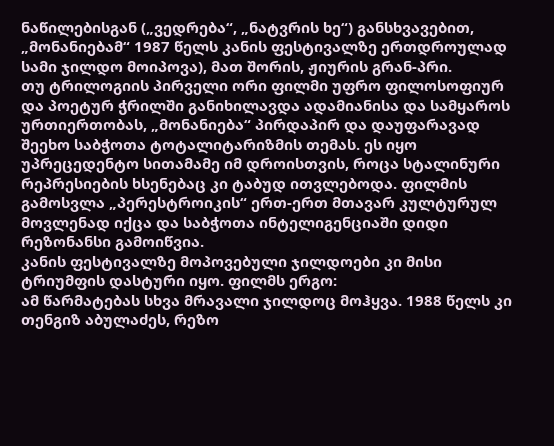ნაწილებისგან („ვედრება“, „ნატვრის ხე“) განსხვავებით, „მონანიებამ“ 1987 წელს კანის ფესტივალზე ერთდროულად სამი ჯილდო მოიპოვა), მათ შორის, ჟიურის გრან-პრი.
თუ ტრილოგიის პირველი ორი ფილმი უფრო ფილოსოფიურ და პოეტურ ჭრილში განიხილავდა ადამიანისა და სამყაროს ურთიერთობას, „მონანიება“ პირდაპირ და დაუფარავად შეეხო საბჭოთა ტოტალიტარიზმის თემას. ეს იყო უპრეცედენტო სითამამე იმ დროისთვის, როცა სტალინური რეპრესიების ხსენებაც კი ტაბუდ ითვლებოდა. ფილმის გამოსვლა „პერესტროიკის“ ერთ-ერთ მთავარ კულტურულ მოვლენად იქცა და საბჭოთა ინტელიგენციაში დიდი რეზონანსი გამოიწვია.
კანის ფესტივალზე მოპოვებული ჯილდოები კი მისი ტრიუმფის დასტური იყო. ფილმს ერგო:
ამ წარმატებას სხვა მრავალი ჯილდოც მოჰყვა. 1988 წელს კი თენგიზ აბულაძეს, რეზო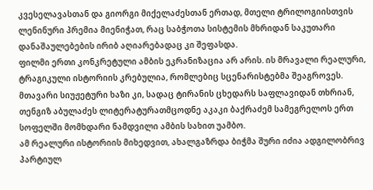კვესელავასთან და გიორგი მიქელაძესთან ერთად, მთელი ტრილოგიისთვის ლენინური პრემია მიენიჭათ, რაც საბჭოთა სისტემის მხრიდან საკუთარი დანაშაულებების ირიბ აღიარებადაც კი შეფასდა.
ფილმი ერთი კონკრეტული ამბის ეკრანიზაცია არ არის. ის მრავალი რეალური, ტრაგიკული ისტორიის კრებულია, რომლებიც სცენარისტებმა შეაგროვეს. მთავარი სიუჟეტური ხაზი კი, სადაც ტირანის ცხედარს საფლავიდან თხრიან, თენგიზ აბულაძეს ლიტერატურათმცოდნე აკაკი ბაქრაძემ სამეგრელოს ერთ სოფელში მომხდარი ნამდვილი ამბის სახით უამბო.
ამ რეალური ისტორიის მიხედვით, ახალგაზრდა ბიჭმა შური იძია ადგილობრივ პარტიულ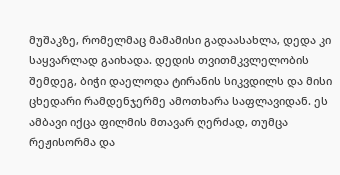მუშაკზე, რომელმაც მამამისი გადაასახლა, დედა კი საყვარლად გაიხადა. დედის თვითმკვლელობის შემდეგ, ბიჭი დაელოდა ტირანის სიკვდილს და მისი ცხედარი რამდენჯერმე ამოთხარა საფლავიდან. ეს ამბავი იქცა ფილმის მთავარ ღერძად, თუმცა რეჟისორმა და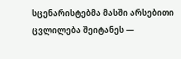სცენარისტებმა მასში არსებითი ცვლილება შეიტანეს —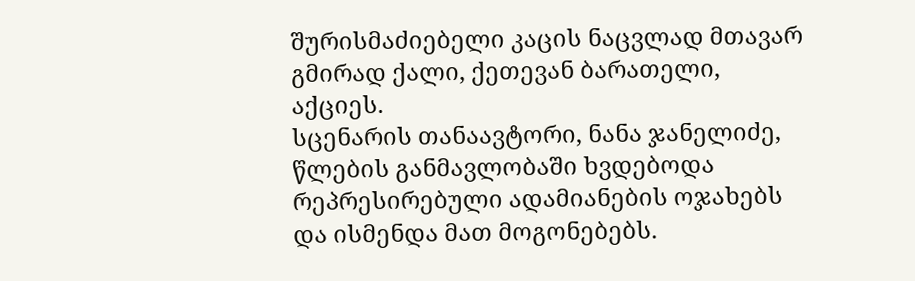შურისმაძიებელი კაცის ნაცვლად მთავარ გმირად ქალი, ქეთევან ბარათელი, აქციეს.
სცენარის თანაავტორი, ნანა ჯანელიძე, წლების განმავლობაში ხვდებოდა რეპრესირებული ადამიანების ოჯახებს და ისმენდა მათ მოგონებებს.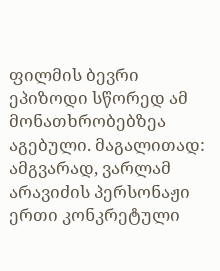ფილმის ბევრი ეპიზოდი სწორედ ამ მონათხრობებზეა აგებული. მაგალითად:
ამგვარად, ვარლამ არავიძის პერსონაჟი ერთი კონკრეტული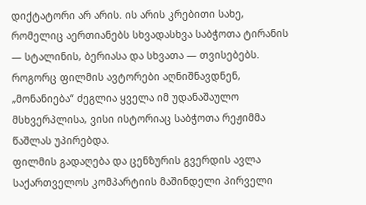დიქტატორი არ არის. ის არის კრებითი სახე, რომელიც აერთიანებს სხვადასხვა საბჭოთა ტირანის — სტალინის, ბერიასა და სხვათა — თვისებებს. როგორც ფილმის ავტორები აღნიშნავდნენ, „მონანიება“ ძეგლია ყველა იმ უდანაშაულო მსხვერპლისა, ვისი ისტორიაც საბჭოთა რეჟიმმა წაშლას უპირებდა.
ფილმის გადაღება და ცენზურის გვერდის ავლა საქართველოს კომპარტიის მაშინდელი პირველი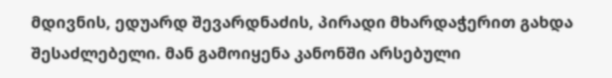მდივნის, ედუარდ შევარდნაძის, პირადი მხარდაჭერით გახდა შესაძლებელი. მან გამოიყენა კანონში არსებული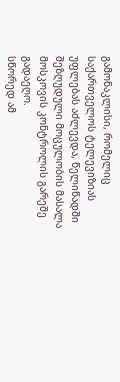გამონაკლისი, რომელიც საქართველოს ტელევიზიას უფლებას აძლევდა, წელიწადში შეზღუდული მოცულობის მასალა მოსკოვის კონტროლის გარეშე გადაეღო.
სწორედ ამ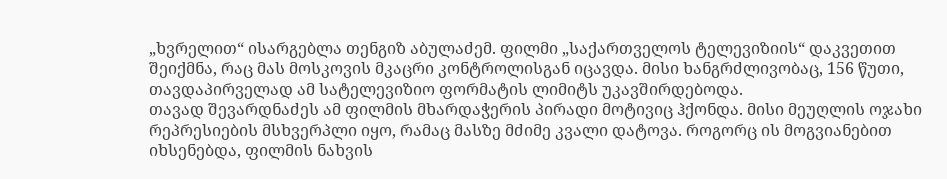„ხვრელით“ ისარგებლა თენგიზ აბულაძემ. ფილმი „საქართველოს ტელევიზიის“ დაკვეთით შეიქმნა, რაც მას მოსკოვის მკაცრი კონტროლისგან იცავდა. მისი ხანგრძლივობაც, 156 წუთი, თავდაპირველად ამ სატელევიზიო ფორმატის ლიმიტს უკავშირდებოდა.
თავად შევარდნაძეს ამ ფილმის მხარდაჭერის პირადი მოტივიც ჰქონდა. მისი მეუღლის ოჯახი რეპრესიების მსხვერპლი იყო, რამაც მასზე მძიმე კვალი დატოვა. როგორც ის მოგვიანებით იხსენებდა, ფილმის ნახვის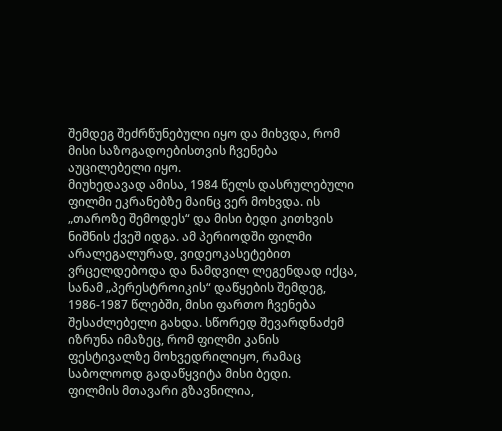შემდეგ შეძრწუნებული იყო და მიხვდა, რომ მისი საზოგადოებისთვის ჩვენება აუცილებელი იყო.
მიუხედავად ამისა, 1984 წელს დასრულებული ფილმი ეკრანებზე მაინც ვერ მოხვდა. ის „თაროზე შემოდეს“ და მისი ბედი კითხვის ნიშნის ქვეშ იდგა. ამ პერიოდში ფილმი არალეგალურად, ვიდეოკასეტებით ვრცელდებოდა და ნამდვილ ლეგენდად იქცა, სანამ „პერესტროიკის“ დაწყების შემდეგ, 1986-1987 წლებში, მისი ფართო ჩვენება შესაძლებელი გახდა. სწორედ შევარდნაძემ იზრუნა იმაზეც, რომ ფილმი კანის ფესტივალზე მოხვედრილიყო, რამაც საბოლოოდ გადაწყვიტა მისი ბედი.
ფილმის მთავარი გზავნილია,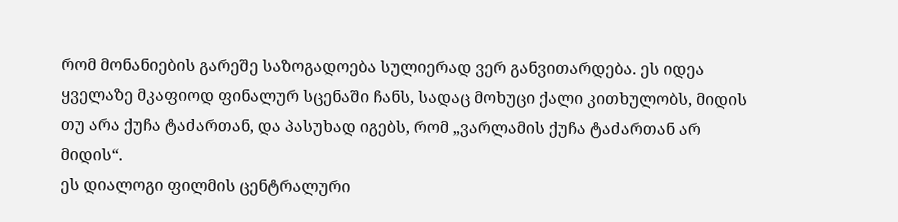რომ მონანიების გარეშე საზოგადოება სულიერად ვერ განვითარდება. ეს იდეა ყველაზე მკაფიოდ ფინალურ სცენაში ჩანს, სადაც მოხუცი ქალი კითხულობს, მიდის თუ არა ქუჩა ტაძართან, და პასუხად იგებს, რომ „ვარლამის ქუჩა ტაძართან არ მიდის“.
ეს დიალოგი ფილმის ცენტრალური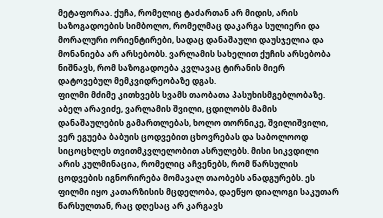მეტაფორაა. ქუჩა, რომელიც ტაძართან არ მიდის, არის საზოგადოების სიმბოლო, რომელმაც დაკარგა სულიერი და მორალური ორიენტირები, სადაც დანაშაული დაუსჯელია და მონანიება არ არსებობს. ვარლამის სახელით ქუჩის არსებობა ნიშნავს, რომ საზოგადოება კვლავაც ტირანის მიერ დატოვებულ მემკვიდრეობაზე დგას.
ფილმი მძიმე კითხვებს სვამს თაობათა პასუხისმგებლობაზე. აბელ არავიძე, ვარლამის შვილი, ცდილობს მამის დანაშაულების გამართლებას, ხოლო თორნიკე, შვილიშვილი, ვერ ეგუება ბაბუის ცოდვებით ცხოვრებას და საბოლოოდ სიცოცხლეს თვითმკვლელობით ასრულებს. მისი სიკვდილი არის კულმინაცია, რომელიც აჩვენებს, რომ წარსულის ცოდვების იგნორირება მომავალ თაობებს ანადგურებს. ეს ფილმი იყო კათარზისის მცდელობა, დაეწყო დიალოგი საკუთარ წარსულთან, რაც დღესაც არ კარგავს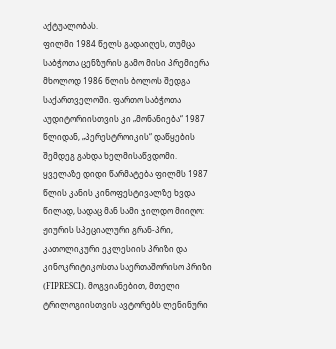აქტუალობას.
ფილმი 1984 წელს გადაიღეს, თუმცა საბჭოთა ცენზურის გამო მისი პრემიერა მხოლოდ 1986 წლის ბოლოს შედგა საქართველოში. ფართო საბჭოთა აუდიტორიისთვის კი „მონანიება“ 1987 წლიდან, „პერესტროიკის“ დაწყების შემდეგ გახდა ხელმისაწვდომი.
ყველაზე დიდი წარმატება ფილმს 1987 წლის კანის კინოფესტივალზე ხვდა წილად, სადაც მან სამი ჯილდო მიიღო: ჟიურის სპეციალური გრან-პრი, კათოლიკური ეკლესიის პრიზი და კინოკრიტიკოსთა საერთაშორისო პრიზი (FIPRESCI). მოგვიანებით, მთელი ტრილოგიისთვის ავტორებს ლენინური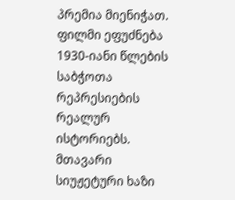პრემია მიენიჭათ.
ფილმი ეფუძნება 1930-იანი წლების საბჭოთა რეპრესიების რეალურ ისტორიებს. მთავარი სიუჟეტური ხაზი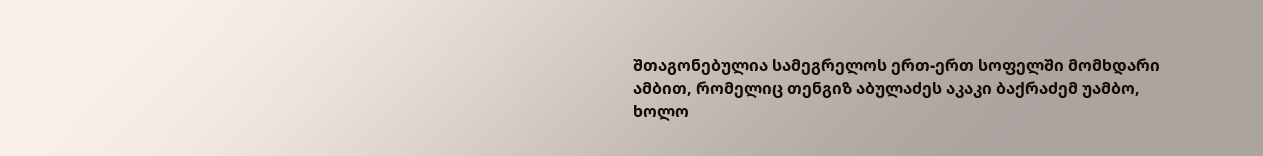შთაგონებულია სამეგრელოს ერთ-ერთ სოფელში მომხდარი ამბით, რომელიც თენგიზ აბულაძეს აკაკი ბაქრაძემ უამბო, ხოლო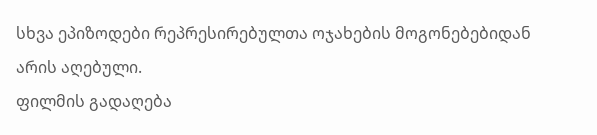სხვა ეპიზოდები რეპრესირებულთა ოჯახების მოგონებებიდან არის აღებული.
ფილმის გადაღება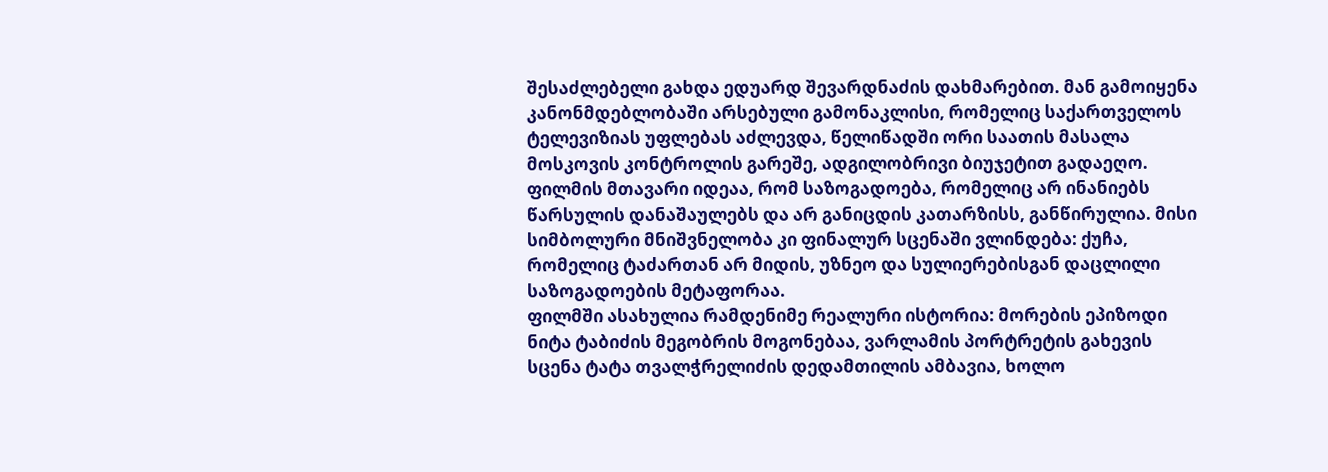შესაძლებელი გახდა ედუარდ შევარდნაძის დახმარებით. მან გამოიყენა კანონმდებლობაში არსებული გამონაკლისი, რომელიც საქართველოს ტელევიზიას უფლებას აძლევდა, წელიწადში ორი საათის მასალა მოსკოვის კონტროლის გარეშე, ადგილობრივი ბიუჯეტით გადაეღო.
ფილმის მთავარი იდეაა, რომ საზოგადოება, რომელიც არ ინანიებს წარსულის დანაშაულებს და არ განიცდის კათარზისს, განწირულია. მისი სიმბოლური მნიშვნელობა კი ფინალურ სცენაში ვლინდება: ქუჩა, რომელიც ტაძართან არ მიდის, უზნეო და სულიერებისგან დაცლილი საზოგადოების მეტაფორაა.
ფილმში ასახულია რამდენიმე რეალური ისტორია: მორების ეპიზოდი ნიტა ტაბიძის მეგობრის მოგონებაა, ვარლამის პორტრეტის გახევის სცენა ტატა თვალჭრელიძის დედამთილის ამბავია, ხოლო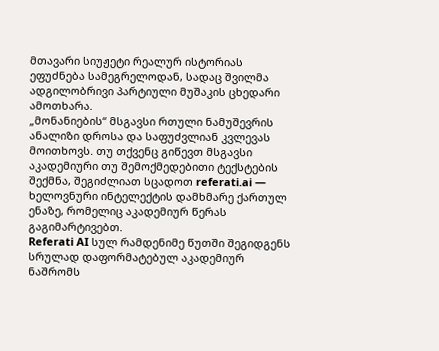მთავარი სიუჟეტი რეალურ ისტორიას ეფუძნება სამეგრელოდან, სადაც შვილმა ადგილობრივი პარტიული მუშაკის ცხედარი ამოთხარა.
„მონანიების“ მსგავსი რთული ნამუშევრის ანალიზი დროსა და საფუძვლიან კვლევას მოითხოვს. თუ თქვენც გიწევთ მსგავსი აკადემიური თუ შემოქმედებითი ტექსტების შექმნა, შეგიძლიათ სცადოთ referati.ai — ხელოვნური ინტელექტის დამხმარე ქართულ ენაზე, რომელიც აკადემიურ წერას გაგიმარტივებთ.
Referati AI სულ რამდენიმე წუთში შეგიდგენს სრულად დაფორმატებულ აკადემიურ ნაშრომს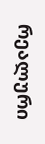რეალური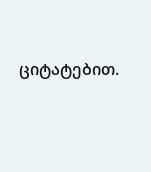ციტატებით.